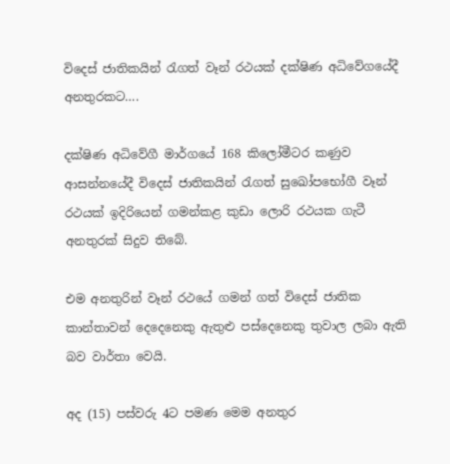විදෙස් ජාතිකයින් රැගත් වෑන් රථයක් දක්ෂිණ අධිවේගයේදී අනතුරකට….

දක්ෂිණ අධිවේගී මාර්ගයේ 168 කිලෝමීටර කණුව ආසන්නයේදී විදෙස් ජාතිකයින් රැගත් සුඛෝපභෝගී වෑන් රථයක් ඉදිරියෙන් ගමන්කළ කුඩා ලොරි රථයක ගැටී අනතුරක් සිදුව තිබේ.

එම අනතුරින් වෑන් රථයේ ගමන් ගත් විදෙස් ජාතික කාන්තාවන් දෙදෙනෙකු ඇතුළු පස්දෙනෙකු තුවාල ලබා ඇති බව වාර්තා වෙයි.

අද (15) පස්වරු 4ට පමණ මෙම අනතුර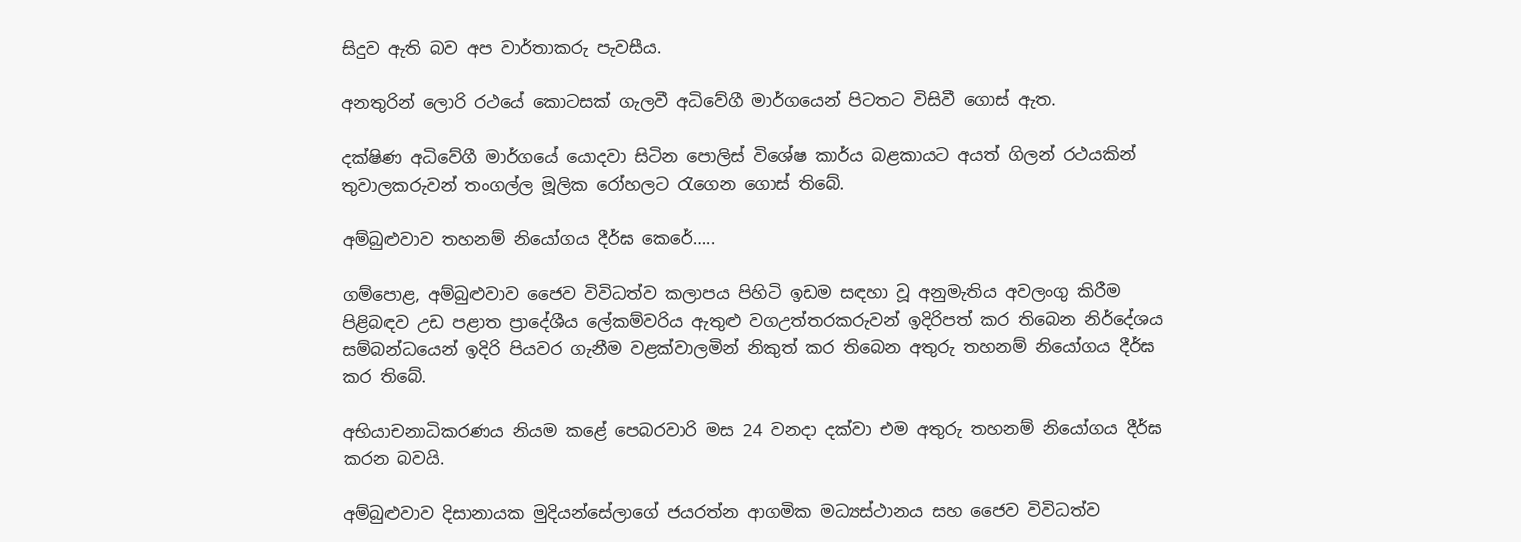සිදුව ඇති බව අප වාර්තාකරු පැවසීය.

අනතුරින් ලොරි රථයේ කොටසක් ගැලවී අධිවේගී මාර්ගයෙන් පිටතට විසිවී ගොස් ඇත.

දක්ෂිණ අධිවේගී මාර්ගයේ යොදවා සිටින පොලිස් විශේෂ කාර්ය බළකායට අයත් ගිලන් රථයකින් තුවාලකරුවන් තංගල්ල මූලික රෝහලට රැගෙන ගොස් තිබේ.

අම්බුළුවාව තහනම් නියෝගය දීර්ඝ කෙරේ…..

ගම්පොළ, අම්බුළුවාව ජෛව විවිධත්ව කලාපය පිහිටි ඉඩම සඳහා වූ අනුමැතිය අවලංගු කිරීම පිළිබඳව උඩ පළාත ප්‍රාදේශීය ලේකම්වරිය ඇතුළු වගඋත්තරකරුවන් ඉදිරිපත් කර තිබෙන නිර්දේශය සම්බන්ධයෙන් ඉදිරි පියවර ගැනීම වළක්වාලමින් නිකුත් කර තිබෙන අතුරු තහනම් නියෝගය දීර්ඝ කර තිබේ.

අභියාචනාධිකරණය නියම කළේ පෙබරවාරි මස 24 වනදා දක්වා එම අතුරු තහනම් නියෝගය දීර්ඝ කරන බවයි.

අම්බුළුවාව දිසානායක මුදියන්සේලාගේ ජයරත්න ආගමික මධ්‍යස්ථානය සහ ජෛව විවිධත්ව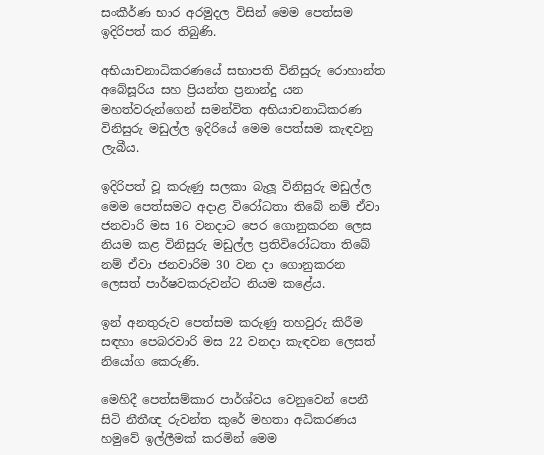සංකීර්ණ භාර අරමුදල විසින් මෙම පෙත්සම ඉදිරිපත් කර තිබුණි.

අභියාචනාධිකරණයේ සභාපති විනිසුරු රොහාන්ත අබේසූරිය සහ ප්‍රියන්ත ප්‍රනාන්දු යන මහත්වරුන්ගෙන් සමන්විත අභියාචනාධිකරණ විනිසුරු මඩුල්ල ඉදිරියේ මෙම පෙත්සම කැඳවනු ලැබීය.

ඉදිරිපත් වූ කරුණු සලකා බැලූ විනිසුරු මඩුල්ල මෙම පෙත්සමට අදාළ විරෝධතා තිබේ නම් ඒවා ජනවාරි මස 16 වනදාට පෙර ගොනුකරන ලෙස නියම කළ විනිසුරු මඩුල්ල ප්‍රතිවිරෝධතා තිබේ නම් ඒවා ජනවාරිම 30 වන දා ගොනුකරන ලෙසත් පාර්ෂවකරුවන්ට නියම කළේය.

ඉන් අනතුරුව පෙත්සම කරුණු තහවුරු කිරීම සඳහා පෙබරවාරි මස 22 වනදා කැඳවන ලෙසත් නියෝග කෙරුණි.

මෙහිදී පෙත්සම්කාර පාර්ශ්වය වෙනුවෙන් පෙනී සිටි නීතීඥ රුවන්ත කුරේ මහතා අධිකරණය හමුවේ ඉල්ලීමක් කරමින් මෙම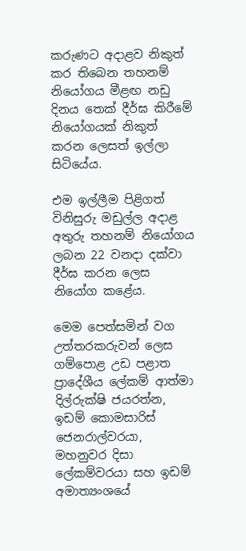කරුණට අදාළව නිකුත් කර තිබෙන තහනම් නියෝගය මීළඟ නඩු දිනය තෙක් දීර්ඝ කිරීමේ නියෝගයක් නිකුත් කරන ලෙසත් ඉල්ලා සිටියේය.

එම ඉල්ලීම පිළිගත් විනිසුරු මඩුල්ල අදාළ අතුරු තහනම් නියෝගය ලබන 22 වනදා දක්වා දීර්ඝ කරන ලෙස නියෝග කළේය.

මෙම පෙත්සමින් වග උත්තරකරුවන් ලෙස ගම්පොළ උඩ පළාත ප්‍රාදේශීය ලේකම් ආත්මා දිල්රුක්ෂි ජයරත්න, ඉඩම් කොමසාරිස් ජෙනරාල්වරයා, මහනුවර දිසා ලේකම්වරයා සහ ඉඩම් අමාත්‍යංශයේ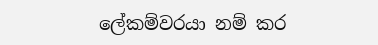ලේකම්වරයා නම් කර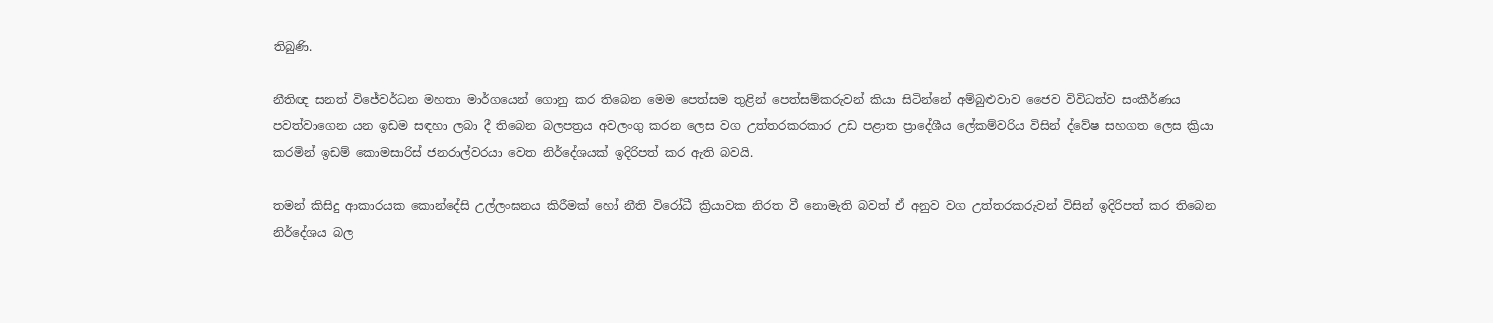තිබුණි.

නීතිඥ සනත් විජේවර්ධන මහතා මාර්ගයෙන් ගොනු කර තිබෙන මෙම පෙත්සම තුළින් පෙත්සම්කරුවන් කියා සිටින්නේ අම්බුළුවාව ජෛව විවිධත්ව සංකීර්ණය පවත්වාගෙන යන ඉඩම සඳහා ලබා දී තිබෙන බලපත්‍රය අවලංගු කරන ලෙස වග උත්තරකරකාර උඩ පළාත ප්‍රාදේශීය ලේකම්වරිය විසින් ද්වේෂ සහගත ලෙස ක්‍රියා කරමින් ඉඩම් කොමසාරිස් ජනරාල්වරයා වෙත නිර්දේශයක් ඉදිරිපත් කර ඇති බවයි.

තමන් කිසිදු ආකාරයක කොන්දේසි උල්ලංඝනය කිරීමක් හෝ නීති විරෝධී ක්‍රියාවක නිරත වී නොමැති බවත් ඒ අනුව වග උත්තරකරුවන් විසින් ඉදිරිපත් කර තිබෙන නිර්දේශය බල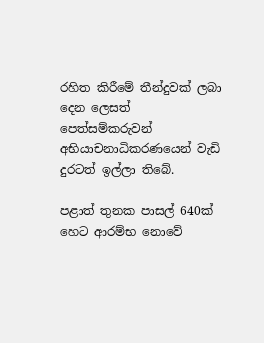රහිත කිරීමේ තීන්දුවක් ලබා දෙන ලෙසත් පෙත්සම්කරුවන් අභියාචනාධිකරණයෙන් වැඩි දුරටත් ඉල්ලා තිබේ.

පළාත් තුනක පාසල් 640ක් හෙට ආරම්භ නොවේ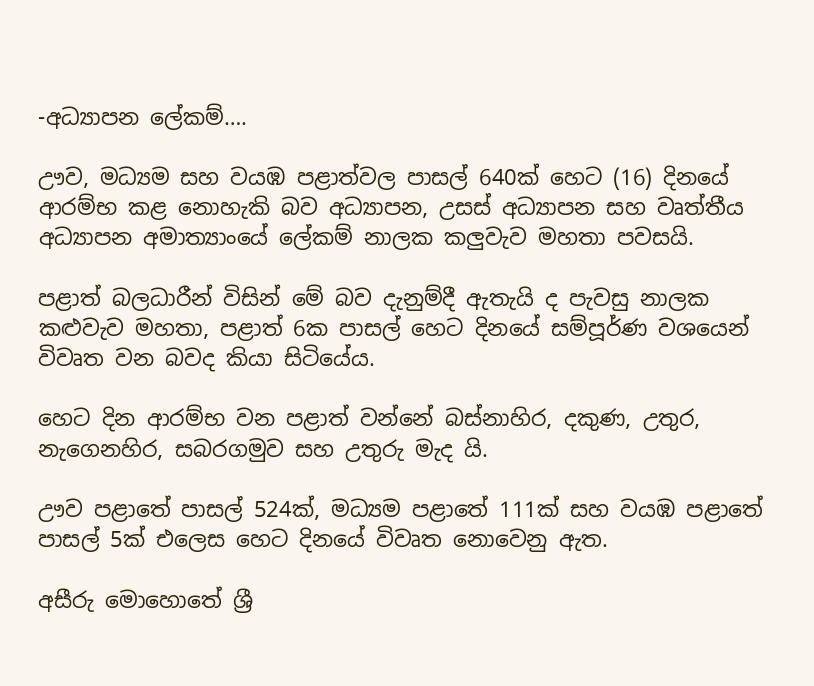-අධ්‍යාපන ලේකම්….

ඌව, මධ්‍යම සහ වයඹ පළාත්වල පාසල් 640ක් හෙට (16) දිනයේ ආරම්භ කළ නොහැකි බව අධ්‍යාපන, උසස් අධ්‍යාපන සහ වෘත්තීය අධ්‍යාපන අමාත්‍යාංයේ ලේකම් නාලක කලුවැව මහතා පවසයි.

පළාත් බලධාරීන් විසින් මේ බව දැනුම්දී ඇතැයි ද පැවසු නාලක කළුවැව මහතා, පළාත් 6ක පාසල් හෙට දිනයේ සම්පූර්ණ වශයෙන් විවෘත වන බවද කියා සිටියේය.

හෙට දින ආරම්භ වන පළාත් වන්නේ බස්නාහිර, දකුණ, උතුර, නැගෙනහිර, සබරගමුව සහ උතුරු මැද යි.

ඌව පළාතේ පාසල් 524ක්, මධ්‍යම පළාතේ 111ක් සහ වයඹ පළාතේ පාසල් 5ක් එලෙස හෙට දිනයේ විවෘත නොවෙනු ඇත.

අසීරු මොහොතේ ශ්‍රී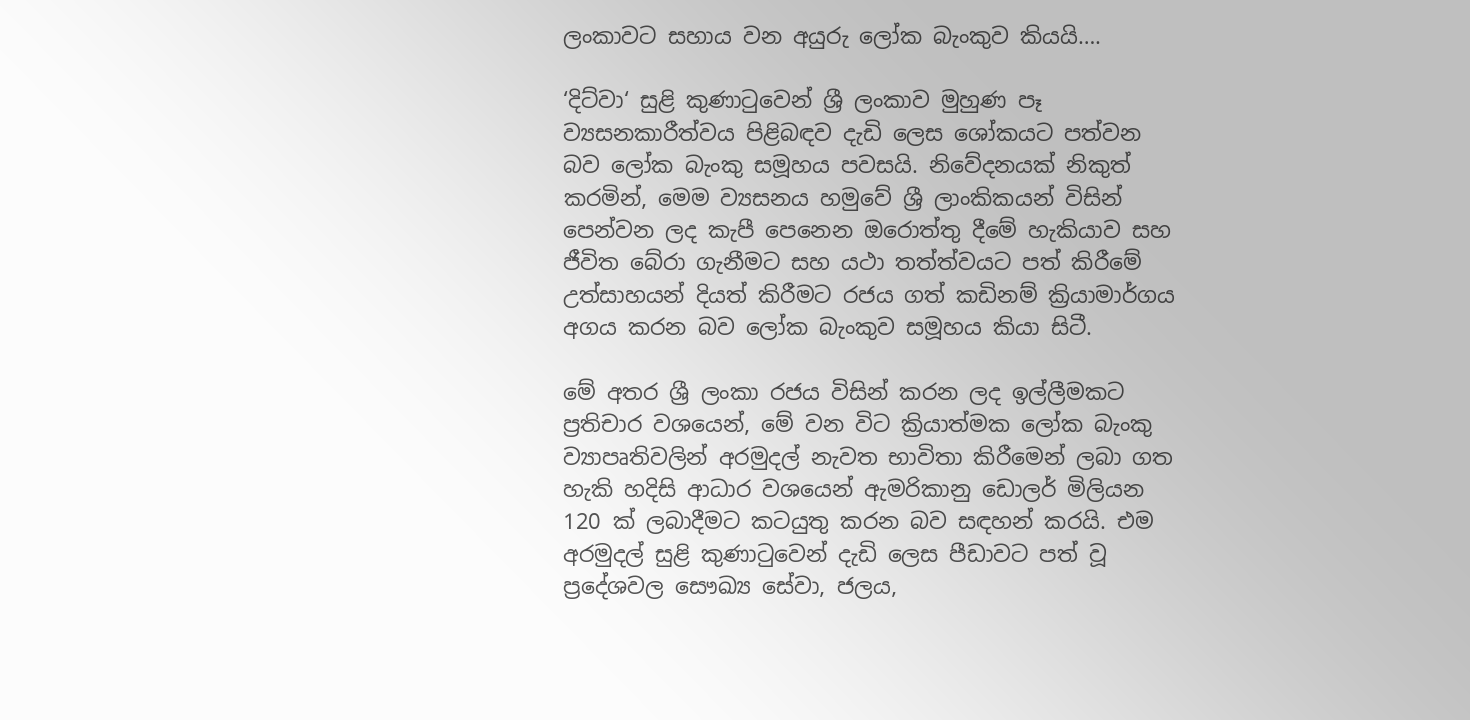ලංකාවට සහාය වන අයුරු ලෝක බැංකුව කියයි….

‘දිට්වා‘ සුළි කුණාටුවෙන් ශ්‍රී ලංකාව මුහුණ පෑ ව්‍යසනකාරීත්වය පිළිබඳව දැඩි ලෙස ශෝකයට පත්වන බව ලෝක බැංකු සමූහය පවසයි. නිවේදනයක් නිකුත් කරමින්, මෙම ව්‍යසනය හමුවේ ශ්‍රී ලාංකිකයන් විසින් පෙන්වන ලද කැපී පෙනෙන ඔරොත්තු දීමේ හැකියාව සහ ජීවිත බේරා ගැනීමට සහ යථා තත්ත්වයට පත් කිරීමේ උත්සාහයන් දියත් කිරීමට රජය ගත් කඩිනම් ක්‍රියාමාර්ගය අගය කරන බව ලෝක බැංකුව සමූහය කියා සිටී.

මේ අතර ශ්‍රී ලංකා රජය විසින් කරන ලද ඉල්ලීමකට ප්‍රතිචාර වශයෙන්, මේ වන විට ක්‍රියාත්මක ලෝක බැංකු ව්‍යාපෘතිවලින් අරමුදල් නැවත භාවිතා කිරීමෙන් ලබා ගත හැකි හදිසි ආධාර වශයෙන් ඇමරිකානු ඩොලර් මිලියන 120 ක් ලබාදීමට කටයුතු කරන බව සඳහන් කරයි. එම අරමුදල් සුළි කුණාටුවෙන් දැඩි ලෙස පීඩාවට පත් වූ ප්‍රදේශවල සෞඛ්‍ය සේවා, ජලය,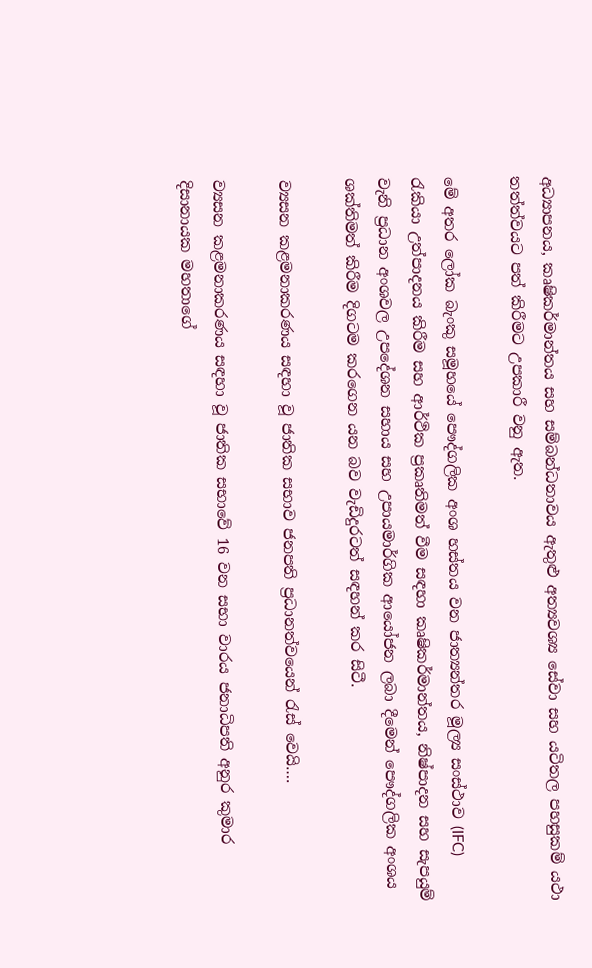අධ්‍යාපනය, කෘෂිකර්මාන්තය සහ සම්බන්ධතාවය ඇතුළු අත්‍යවශ්‍ය සේවා සහ යටිතල පහසුකම් යථා තත්ත්වයට පත් කිරීමට උපකාරී වනු ඇත.

මේ අතර ලෝක බැංකු සමූහයේ පෞද්ගලික අංශ හස්තය වන ජාත්‍යන්තර මූල්‍ය සංස්ථාව (IFC) රැකියා උත්පාදනය කිරීම සහ ආර්ථික ප්‍රකෘතිමත් වීම සඳහා කෘෂිකර්මාන්තය, නිෂ්පාදන සහ සැපයුම් වැනි ප්‍රධාන අංශවල උපදේශන සහාය සහ උපායමාර්ගික ආයෝජන ලබා දීමෙන් පෞද්ගලික අංශය ශක්තිමත් කිරීම දිගටම කරගෙන යන බව වැඩිදුරටත් සඳහන් කර සිටී.

ව්‍යසන කළමනාකරණය සඳහා වූ ජාතික සභාව ජනපති ප්‍රධානත්වයෙන් රැස් වෙයි….

ව්‍යසන කළමනාකරණය සඳහා වූ ජාතික සභාවේ 16 වන සභා වාරය ජනාධිපති අනුර කුමාර දිසානායක මහතාගේ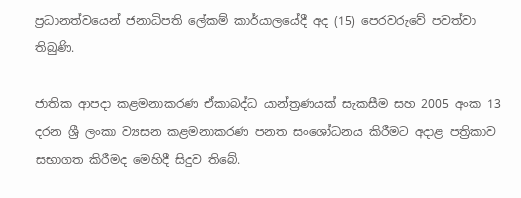ප්‍රධානත්වයෙන් ජනාධිපති ලේකම් කාර්යාලයේදී අද (15) පෙරවරුවේ පවත්වා තිබුණි.

ජාතික ආපදා කළමනාකරණ ඒකාබද්ධ යාන්ත්‍රණයක් සැකසීම සහ 2005 අංක 13 දරන ශ්‍රී ලංකා ව්‍යසන කළමනාකරණ පනත සංශෝධනය කිරීමට අදාළ පත්‍රිකාව සභාගත කිරීමද මෙහිදී සිදුව තිබේ.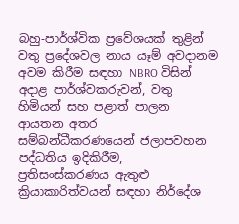බහු-පාර්ශ්වික ප්‍රවේශයක් තුළින් වතු ප්‍රදේශවල නාය යෑම් අවදානම අවම කිරීම සඳහා NBRO විසින් අදාළ පාර්ශ්වකරුවන්, වතු හිමියන් සහ පළාත් පාලන ආයතන අතර සම්බන්ධීකරණයෙන් ජලාපවහන පද්ධතිය ඉදිකිරීම, ප්‍රතිසංස්කරණය ඇතුළු ක්‍රියාකාරිත්වයන් සඳහා නිර්දේශ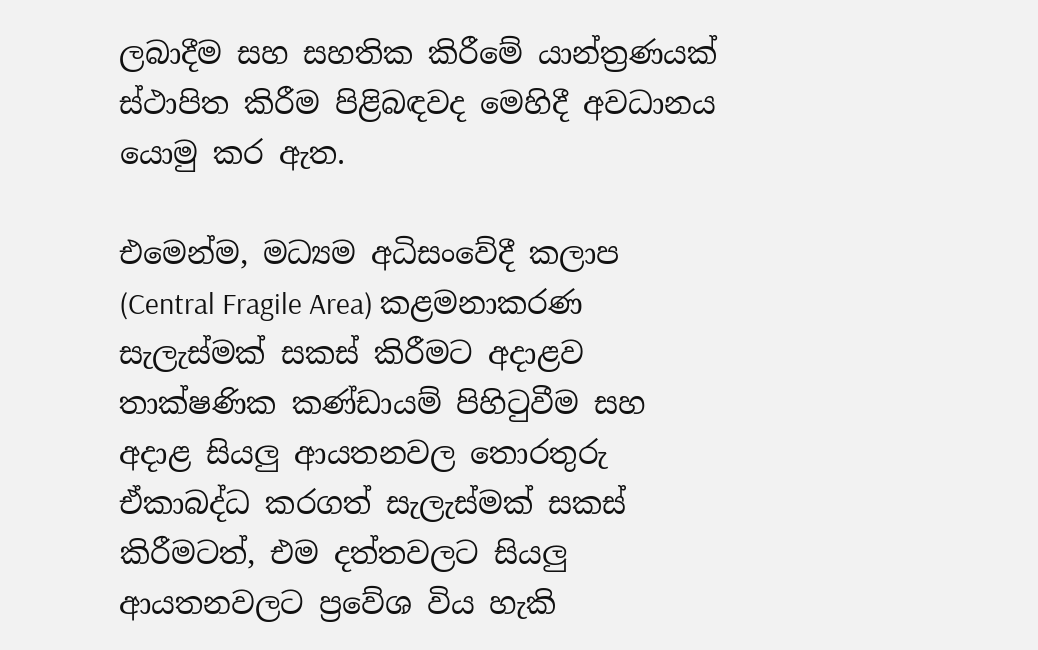ලබාදීම සහ සහතික කිරීමේ යාන්ත්‍රණයක් ස්ථාපිත කිරීම පිළිබඳවද මෙහිදී අවධානය යොමු කර ඇත.

එමෙන්ම, මධ්‍යම අධිසංවේදී කලාප (Central Fragile Area) කළමනාකරණ සැලැස්මක් සකස් කිරීමට අදාළව තාක්ෂණික කණ්ඩායම් පිහිටුවීම සහ අදාළ සියලු ආයතනවල තොරතුරු ඒකාබද්ධ කරගත් සැලැස්මක් සකස් කිරීමටත්, එම දත්තවලට සියලු ආයතනවලට ප්‍රවේශ විය හැකි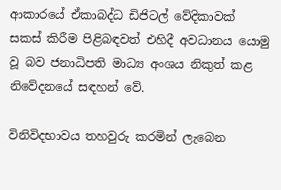ආකාරයේ ඒකාබද්ධ ඩිජිටල් වේදිකාවක් සකස් කිරීම පිළිබඳවත් එහිදී අවධානය යොමු වූ බව ජනාධිපති මාධ්‍ය අංශය නිකුත් කළ නිවේදනයේ සඳහන් වේ.

විනිවිදභාවය තහවුරු කරමින් ලැබෙන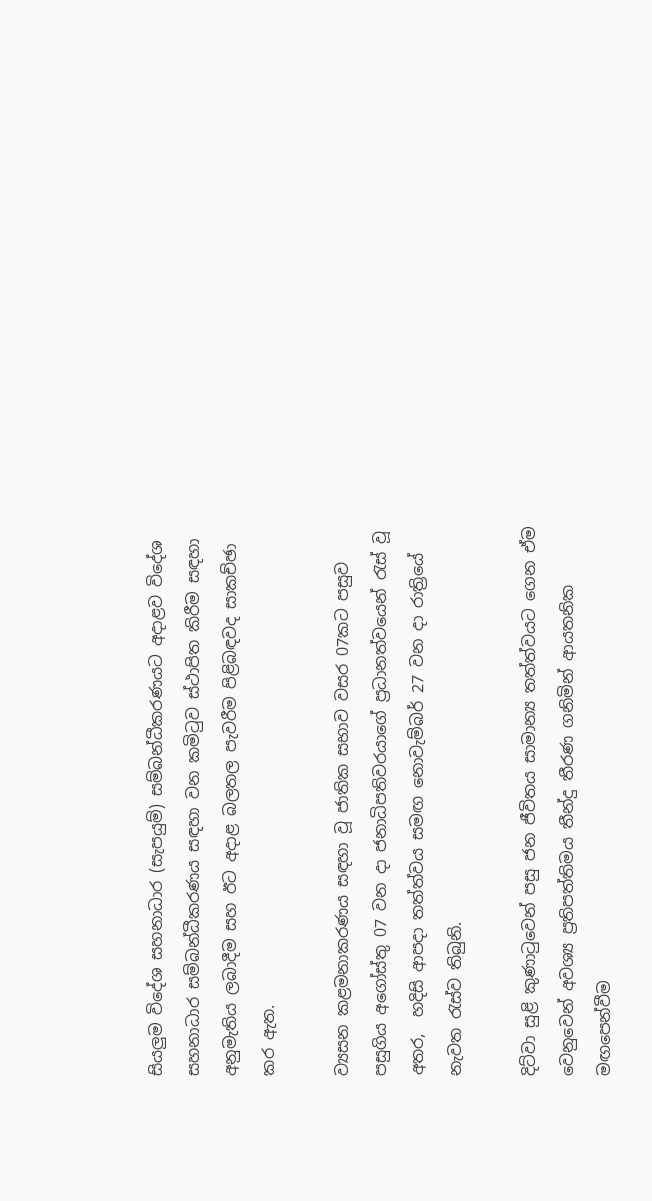සියලුම විදේශ සහනාධාර (සැපයුම්) සම්බන්ධීකරණයට අදාළව විදේශ සහනාධාර සම්බන්ධීකරණය සඳහා වන කමිටුව ස්ථාපිත කිරීම සඳහා අනුමැතිය ලබාදීම සහ ඊට අදාළ බලතල පැවරීම පිළිබඳවද සාකච්ඡා කර ඇත.

ව්‍යසන කළමනාකරණය සඳහා වූ ජාතික සභාව වසර 07කට පසුව පසුගිය අගෝස්තු 07 වන දා ජනාධිපතිවරයාගේ ප්‍රධානත්වයෙන් රැස් වූ අතර,  හදිසි ආපදා තත්ත්වය සමඟ නොවැම්බර් 27 වන දා රාත්‍රියේ නැවත රැස්ව තිබුනි.

දිට්වා සුළි කුණාටුවෙන් පසු ජන ජීවිතය සාමාන්‍ය තත්ත්වයට ගෙන ඒම  වෙනුවෙන් අවශ්‍ය ප්‍රතිපත්තිමය තීන්දු තීරණ ගනිමින් ආයතනික මඟපෙන්වීම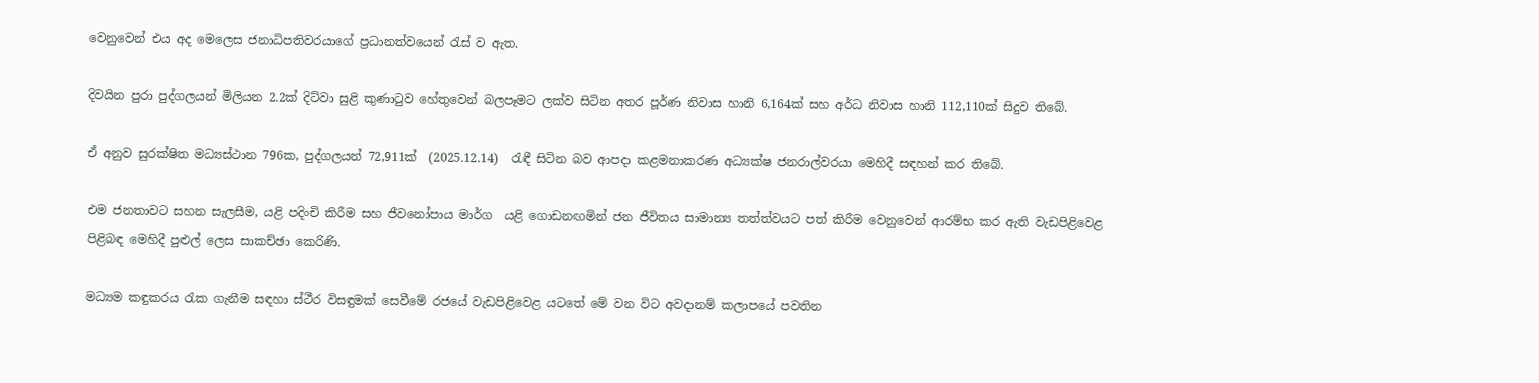වෙනුවෙන් එය අද මෙලෙස ජනාධිපතිවරයාගේ ප්‍රධානත්වයෙන් රැස් ව ඇත.

දිවයින පුරා පුද්ගලයන් මිලියන 2.2ක් දිට්වා සුළි කුණාටුව හේතුවෙන් බලපෑමට ලක්ව සිටින අතර පූර්ණ නිවාස හානි 6,164ක් සහ අර්ධ නිවාස හානි 112,110ක් සිදුව තිබේ.

ඒ අනුව සුරක්ෂිත මධ්‍යස්ථාන 796ක, පුද්ගලයන් 72,911ක්  (2025.12.14)  රැඳී සිටින බව ආපදා කළමනාකරණ අධ්‍යක්ෂ ජනරාල්වරයා මෙහිදී සඳහන් කර තිබේ.

එම ජනතාවට සහන සැලසීම, යළි පදිංචි කිරීම සහ ජීවනෝපාය මාර්ග  යළි ගොඩනඟමින් ජන ජීවිතය සාමාන්‍ය තත්ත්වයට පත් කිරීම වෙනුවෙන් ආරම්භ කර ඇති වැඩපිළිවෙළ පිළිබඳ මෙහිදී පුළුල් ලෙස සාකච්ඡා කෙරිණි.

මධ්‍යම කඳුකරය රැක ගැනීම සඳහා ස්ථීර විසඳුමක් සෙවීමේ රජයේ වැඩපිළිවෙළ යටතේ මේ වන විට අවදානම් කලාපයේ පවතින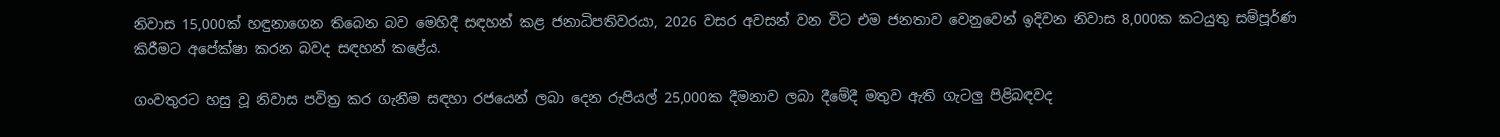නිවාස 15,000ක් හඳුනාගෙන තිබෙන බව මෙහිදී සඳහන් කළ ජනාධිපතිවරයා, 2026 වසර අවසන් වන විට එම ජනතාව වෙනුවෙන් ඉදිවන නිවාස 8,000ක කටයුතු සම්පූර්ණ කිරීමට අපේක්ෂා කරන බවද සඳහන් කළේය.

ගංවතුරට හසු වූ නිවාස පවිත්‍ර කර ගැනීම සඳහා රජයෙන් ලබා දෙන රුපියල් 25,000ක දීමනාව ලබා දීමේදී මතුව ඇති ගැටලු පිළිබඳවද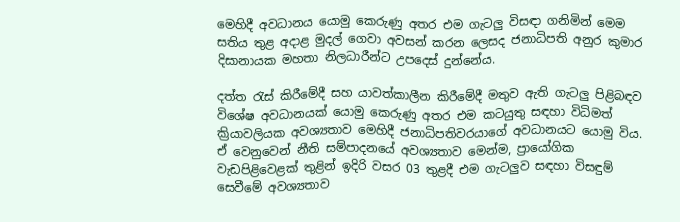මෙහිදී අවධානය යොමු කෙරුණු අතර එම ගැටලු විසඳා ගනිමින් මෙම සතිය තුළ අදාළ මුදල් ගෙවා අවසන් කරන ලෙසද ජනාධිපති අනුර කුමාර දිසානායක මහතා නිලධාරීන්ට උපදෙස් දුන්නේය.

දත්ත රැස් කිරීමේදී සහ යාවත්කාලීන කිරීමේදී මතුව ඇති ගැටලු පිළිබඳව  විශේෂ අවධානයක් යොමු කෙරුණු අතර එම කටයුතු සඳහා විධිමත් ක්‍රියාවලියක අවශ්‍යතාව මෙහිදී ජනාධිපතිවරයාගේ අවධානයට යොමු විය. ඒ වෙනුවෙන් නීති සම්පාදනයේ අවශ්‍යතාව මෙන්ම, ප්‍රායෝගික වැඩපිළිවෙළක් තුළින් ඉදිරි වසර 03 තුළදී එම ගැටලුව සඳහා විසඳුම් සෙවීමේ අවශ්‍යතාව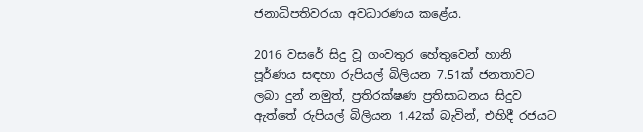ජනාධිපතිවරයා අවධාරණය කළේය.

2016 වසරේ සිදු වූ ගංවතුර හේතුවෙන් හානි පූර්ණය සඳහා රුපියල් බිලියන 7.51ක් ජනතාවට ලබා දුන් නමුත්, ප්‍රතිරක්ෂණ ප්‍රතිසාධනය සිදුව ඇත්තේ රුපියල් බිලියන 1.42ක් බැවින්, එහිදී රජයට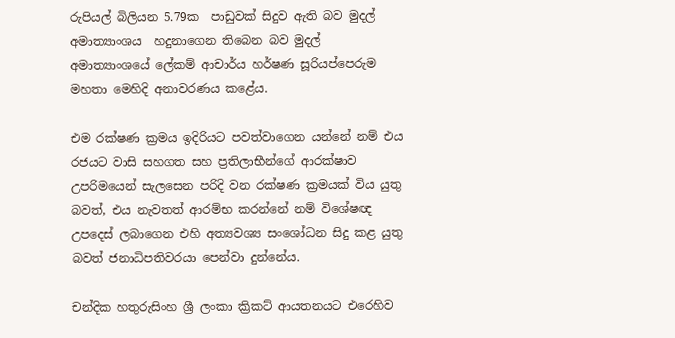රුපියල් බිලියන 5.79ක  පාඩුවක් සිදුව ඇති බව මුදල් අමාත්‍යාංශය  හදුනාගෙන තිබෙන බව මුදල් අමාත්‍යාංශයේ ලේකම් ආචාර්ය හර්ෂණ සූරියප්පෙරුම මහතා මෙහිදි අනාවරණය කළේය.

එම රක්ෂණ ක්‍රමය ඉදිරියට පවත්වාගෙන යන්නේ නම් එය රජයට වාසි සහගත සහ ප්‍රතිලාභීන්ගේ ආරක්ෂාව උපරිමයෙන් සැලසෙන පරිදි වන රක්ෂණ ක්‍රමයක් විය යුතු බවත්, එය නැවතත් ආරම්භ කරන්නේ නම් විශේෂඥ උපදෙස් ලබාගෙන එහි අත්‍යවශ්‍ය සංශෝධන සිදු කළ යුතු බවත් ජනාධිපතිවරයා පෙන්වා දුන්නේය.

චන්දික හතුරුසිංහ ශ්‍රී ලංකා ක්‍රිකට් ආයතනයට එරෙහිව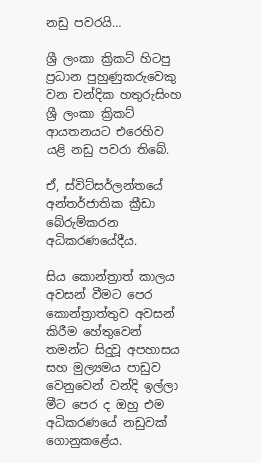නඩු පවරයි…

ශ්‍රී ලංකා ක්‍රිකට් හිටපු ප්‍රධාන පුහුණුකරුවෙකු වන චන්දික හතුරුසිංහ ශ්‍රී ලංකා ක්‍රිකට් ආයතනයට එරෙහිව යළි නඩු පවරා තිබේ.

ඒ, ස්විට්සර්ලන්තයේ අන්තර්ජාතික ක්‍රීඩා බේරුම්කරන අධිකරණයේදීය.

සිය කොන්ත්‍රාත් කාලය අවසන් වීමට පෙර කොන්ත්‍රාත්තුව අවසන් කිරීම හේතුවෙන් තමන්ට සිදුවූ අපහාසය සහ මුල්‍යමය පාඩුව වෙනුවෙන් වන්දි ඉල්ලා මීට පෙර ද ඔහු එම අධිකරණයේ නඩුවක් ගොනුකළේය.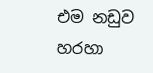එම නඩුව හරහා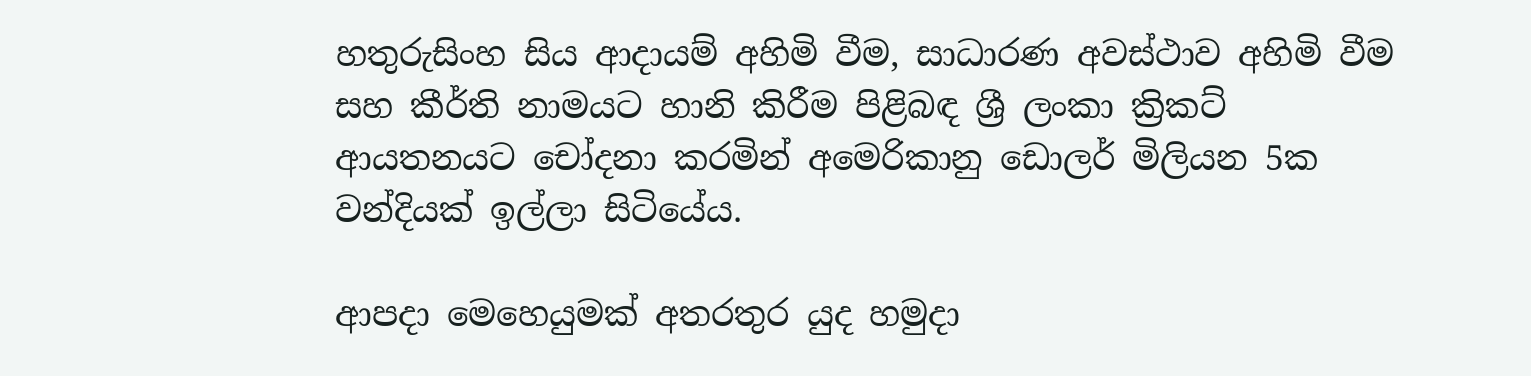හතුරුසිංහ සිය ආදායම් අහිමි වීම, සාධාරණ අවස්ථාව අහිමි වීම සහ කීර්ති නාමයට හානි කිරීම පිළිබඳ ශ්‍රී ලංකා ක්‍රිකට් ආයතනයට චෝදනා කරමින් අමෙරිකානු ඩොලර් මිලියන 5ක වන්දියක් ඉල්ලා සිටියේය.

ආපදා මෙහෙයුමක් අතරතුර යුද හමුදා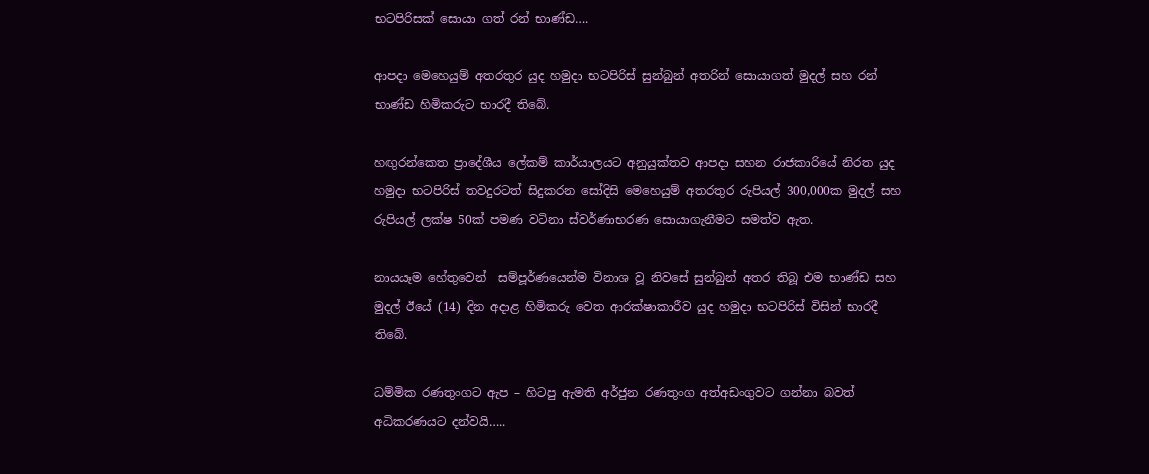භටපිරිසක් සොයා ගත් රන් භාණ්ඩ….

ආපදා මෙහෙයුම් අතරතුර යුද හමුදා භටපිරිස් සුන්බුන් අතරින් සොයාගත් මුදල් සහ රන් භාණ්ඩ හිමිකරුට භාරදී තිබේ.

හඟුරන්කෙත ප්‍රාදේශීය ලේකම් කාර්යාලයට අනුයුක්තව ආපදා සහන රාජකාරියේ නිරත යුද හමුදා භටපිරිස් තවදුරටත් සිදුකරන සෝදිසි මෙහෙයුම් අතරතුර රුපියල් 300,000ක මුදල් සහ රුපියල් ලක්ෂ 50ක් පමණ වටිනා ස්වර්ණාභරණ සොයාගැනීමට සමත්ව ඇත.

නායයෑම හේතුවෙන්  සම්පූර්ණයෙන්ම විනාශ වූ නිවසේ සුන්බුන් අතර තිබූ එම භාණ්ඩ සහ මුදල් ඊයේ (14) දින අදාළ හිමිකරු වෙත ආරක්ෂාකාරීව යුද හමුදා භටපිරිස් විසින් භාරදී තිබේ.

ධම්මික රණතුංගට ඇප – හිටපු ඇමති අර්ජුන රණතුංග අත්අඩංගුවට ගන්නා බවත් අධිකරණයට දන්වයි…..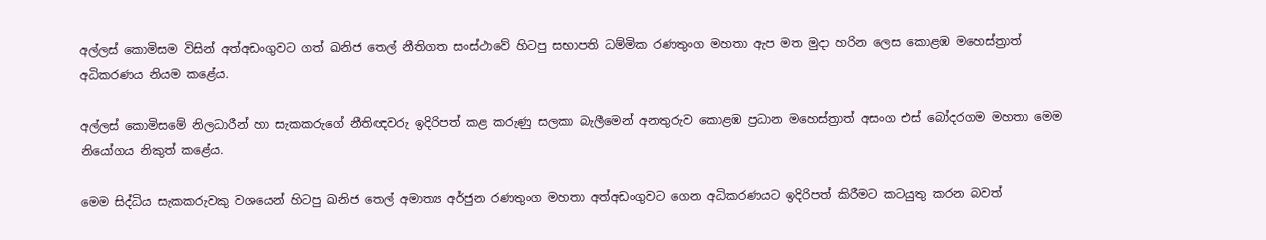අල්ලස් කොමිසම විසින් අත්අඩංගුවට ගත් ඛනිජ තෙල් නීතිගත සංස්ථාවේ හිටපු සභාපති ධම්මික රණතුංග මහතා ඇප මත මුදා හරින ලෙස කොළඹ මහෙස්ත්‍රාත් අධිකරණය නියම කළේය.

අල්ලස් කොමිසමේ නිලධාරීන් හා සැකකරුගේ නීතිඥවරු ඉදිරිපත් කළ කරුණු සලකා බැලීමෙන් අනතුරුව කොළඹ ප්‍රධාන මහෙස්ත්‍රාත් අසංග එස් බෝදරගම මහතා මෙම නියෝගය නිකුත් කළේය.

මෙම සිද්ධිය සැකකරුවකු වශයෙන් හිටපු ඛනිජ තෙල් අමාත්‍ය අර්ජුන රණතුංග මහතා අත්අඩංගුවට ගෙන අධිකරණයට ඉදිරිපත් කිරීමට කටයුතු කරන බවත්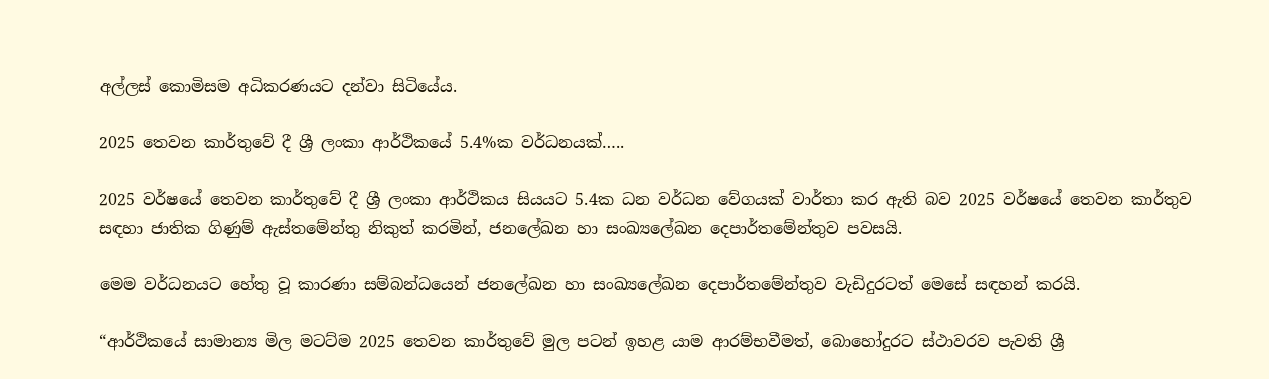අල්ලස් කොමිසම අධිකරණයට දන්වා සිටියේය.

2025 තෙවන කාර්තුවේ දී ශ්‍රී ලංකා ආර්ථිකයේ 5.4%ක වර්ධනයක්…..

2025 වර්ෂයේ තෙවන කාර්තුවේ දී ශ්‍රී ලංකා ආර්ථිකය සියයට 5.4ක ධන වර්ධන වේගයක් වාර්තා කර ඇති බව 2025 වර්ෂයේ තෙවන කාර්තුව සඳහා ජාතික ගිණුම් ඇස්තමේන්තු නිකුත් කරමින්, ජනලේඛන හා සංඛ්‍යලේඛන දෙපාර්තමේන්තුව පවසයි.

මෙම වර්ධනයට හේතු වූ කාරණා සම්බන්ධයෙන් ජනලේඛන හා සංඛ්‍යලේඛන දෙපාර්තමේන්තුව වැඩිදුරටත් මෙසේ සඳහන් කරයි.

“ආර්ථිකයේ සාමාන්‍ය මිල මටට්ම 2025 තෙවන කාර්තුවේ මුල පටන් ඉහළ යාම ආරම්භවීමත්, බොහෝදුරට ස්ථාවරව පැවති ශ්‍රී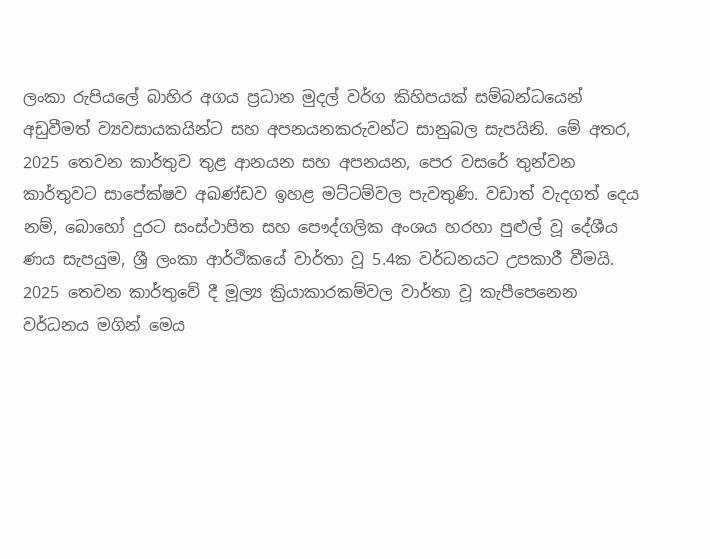ලංකා රුපියලේ බාහිර අගය ප්‍රධාන මුදල් වර්ග කිහිපයක් සම්බන්ධයෙන් අඩුවීමත් ව්‍යවසායකයින්ට සහ අපනයනකරුවන්ට සානුබල සැපයිනි. මේ අතර, 2025 තෙවන කාර්තුව තුළ ආනයන සහ අපනයන, පෙර වසරේ තුන්වන කාර්තුවට සාපේක්ෂව අඛණ්ඩව ඉහළ මට්ටම්වල පැවතුණි. වඩාත් වැදගත් දෙය නම්, බොහෝ දුරට සංස්ථාපිත සහ පෞද්ගලික අංශය හරහා පුළුල් වූ දේශීය ණය සැපයුම, ශ්‍රී ලංකා ආර්ථිකයේ වාර්තා වූ 5.4ක වර්ධනයට උපකාරී වීමයි. 2025 තෙවන කාර්තුවේ දී මූල්‍ය ක්‍රියාකාරකම්වල වාර්තා වූ කැපීපෙනෙන වර්ධනය මගින් මෙය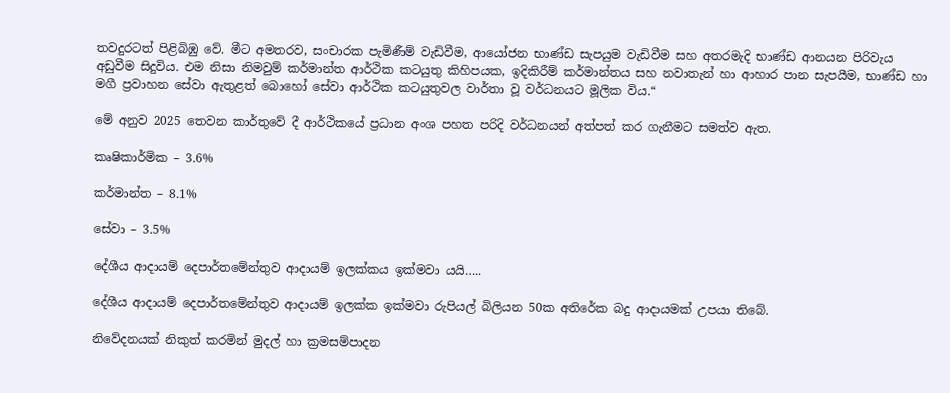තවදුරටත් පිළිබිඹු වේ. මීට අමතරව, සංචාරක පැමිණීම් වැඩිවීම, ආයෝජන භාණ්ඩ සැපයුම වැඩිවීම සහ අතරමැදි භාණ්ඩ ආනයන පිරිවැය අඩුවීම සිදුවිය. එම නිසා නිමවුම් කර්මාන්ත ආර්ථික කටයුතු කිහිපයක, ඉදිකිරීම් කර්මාන්තය සහ නවාතැන් හා ආහාර පාන සැපයීම, භාණ්ඩ හා මගී ප්‍රවාහන සේවා ඇතුළත් බොහෝ සේවා ආර්ථික කටයුතුවල වාර්තා වූ වර්ධනයට මූලික විය.“

මේ අනුව 2025 තෙවන කාර්තුවේ දී ආර්ථිකයේ ප්‍රධාන අංශ පහත පරිදි වර්ධනයන් අත්පත් කර ගැනීමට සමත්ව ඇත.

කෘෂිකාර්මික – 3.6%

කර්මාන්ත – 8.1%

සේවා – 3.5%

දේශීය ආදායම් දෙපාර්තමේන්තුව ආදායම් ඉලක්කය ඉක්මවා යයි…..

දේශීය ආදායම් දෙපාර්තමේන්තුව ආදායම් ඉලක්ක ඉක්මවා රුපියල් බිලියන 50ක අතිරේක බදු ආදායමක් උපයා තිබේ.

නිවේදනයක් නිකුත් කරමින් මුදල් හා ක්‍රමසම්පාදන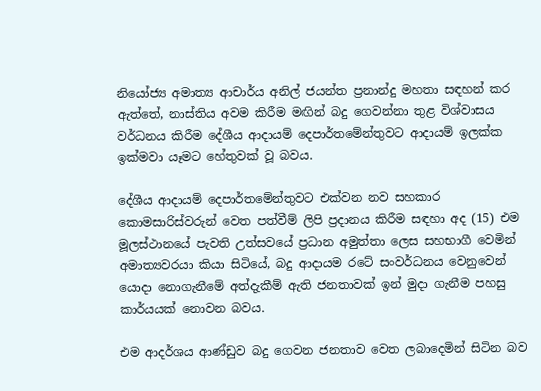නියෝජ්‍ය අමාත්‍ය ආචාර්ය අනිල් ජයන්ත ප්‍රනාන්දු මහතා සඳහන් කර ඇත්තේ, නාස්තිය අවම කිරීම මඟින් බදු ගෙවන්නා තුළ විශ්වාසය වර්ධනය කිරීම දේශීය ආදායම් දෙපාර්තමේන්තුවට ආදායම් ඉලක්ක ඉක්මවා යෑමට හේතුවක් වූ බවය.

දේශීය ආදායම් දෙපාර්තමේන්තුවට එක්වන නව සහකාර කොමසාරිස්වරුන් වෙත පත්වීම් ලිපි ප්‍රදානය කිරීම සඳහා අද (15) එම මූලස්ථානයේ පැවති උත්සවයේ ප්‍රධාන අමුත්තා ලෙස සහභාගී වෙමින් අමාත්‍යවරයා කියා සිටියේ, බදු ආදායම රටේ සංවර්ධනය වෙනුවෙන් යොදා නොගැනීමේ අත්දැකීම් ඇති ජනතාවක් ඉන් මුදා ගැනීම පහසු කාර්යයක් නොවන බවය.

එම ආදර්ශය ආණ්ඩුව බදු ගෙවන ජනතාව වෙත ලබාදෙමින් සිටින බව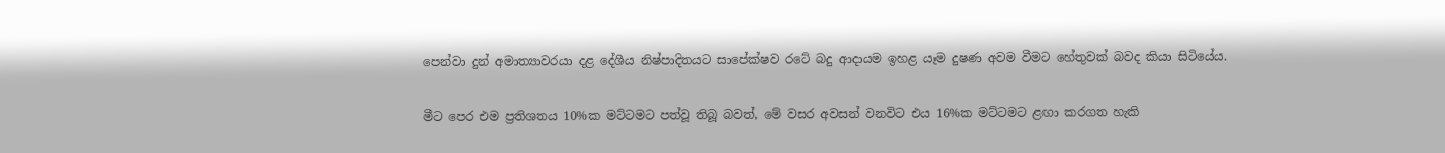පෙන්වා දුන් අමාත්‍යාවරයා දළ දේශීය නිෂ්පාදිතයට සාපේක්ෂව රටේ බදු ආදායම ඉහළ යෑම දුෂණ අවම වීමට හේතුවක් බවද කියා සිටියේය.

මීට පෙර එම ප්‍රතිශතය 10%ක මට්ටමට පත්වූ තිබූ බවත්, මේ වසර අවසන් වනවිට එය 16%ක මට්ටමට ළඟා කරගත හැකි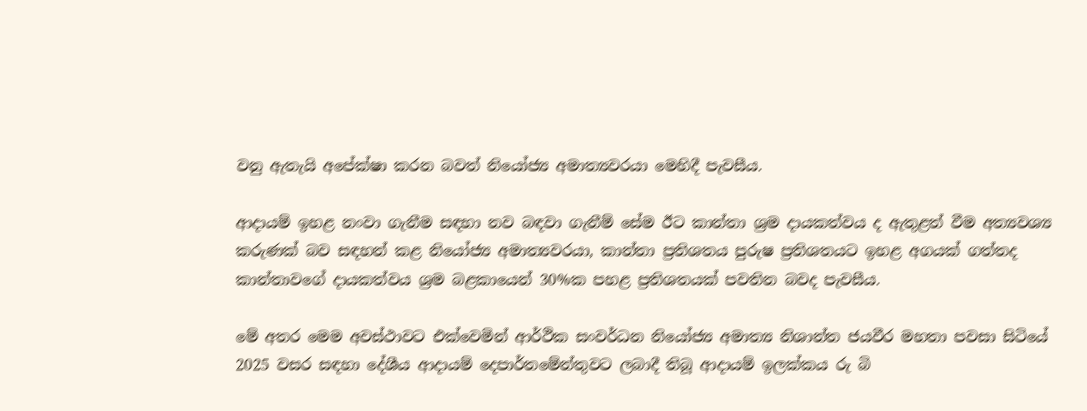වනු ඇතැයි අපේක්ෂා කරන බවත් නියෝජ්‍ය අමාත්‍යවරයා මෙහිදී පැවසීය.

ආදායම් ඉහළ නංවා ගැනීම සඳහා නව බඳවා ගැනීම් සේම ඊට කාන්තා ශ්‍රම දායකත්වය ද ඇතුළත් වීම අත්‍යවශ්‍ය කරුණක් බව සඳහන් කළ නියෝජ්‍ය අමාත්‍යවරයා, කාන්තා ප්‍රතිශතය පුරුෂ ප්‍රතිශතයට ඉහළ අගයක් ගත්තද කාන්තාවගේ දායකත්වය ශ්‍රම බළකායෙන් 30%ක පහළ ප්‍රතිශතයක් පවතින බවද පැවසීය.

මේ අතර මෙම අවස්ථාවට එක්වෙමින් ආර්ථික සංවර්ධන නියෝජ්‍ය අමාත්‍ය නිශාන්ත ජයවීර මහතා පවසා සිටියේ 2025 වසර සඳහා දේශීය ආදායම් දෙපාර්තමේන්තුවට ලබාදී තිබූ ආදායම් ඉලක්කය රු බි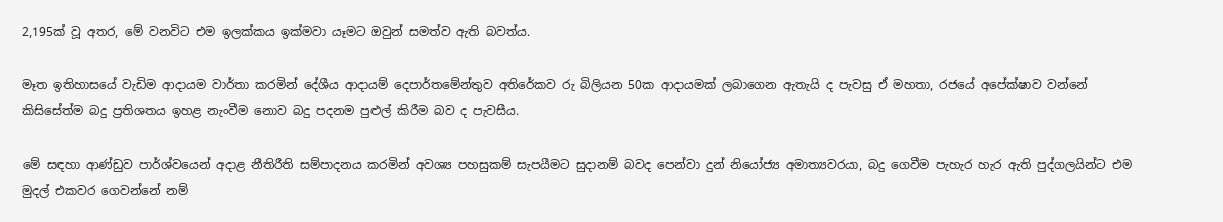2,195ක් වූ අතර, මේ වනවිට එම ඉලක්කය ඉක්මවා යෑමට ඔවුන් සමත්ව ඇති බවත්ය.

මෑත ඉතිහාසයේ වැඩිම ආදායම වාර්තා කරමින් දේශීය ආදායම් දෙපාර්තමේන්තුව අතිරේකව රු බිලියන 50ක ආදායමක් ලබාගෙන ඇතැයි ද පැවසු ඒ මහතා, රජයේ අපේක්ෂාව වන්නේ කිසිසේත්ම බදු ප්‍රතිශතය ඉහළ නැංවීම නොව බදු පදනම පුළුල් කිරීම බව ද පැවසීය.

මේ සඳහා ආණ්ඩුව පාර්ශ්වයෙන් අදාළ නීතිරීති සම්පාදනය කරමින් අවශ්‍ය පහසුකම් සැපයීමට සුදානම් බවද පෙන්වා දුන් නියෝජ්‍ය අමාත්‍යවරයා, බදු ගෙවීම පැහැර හැර ඇති පුද්ගලයින්ට එම මුදල් එකවර ගෙවන්නේ නම්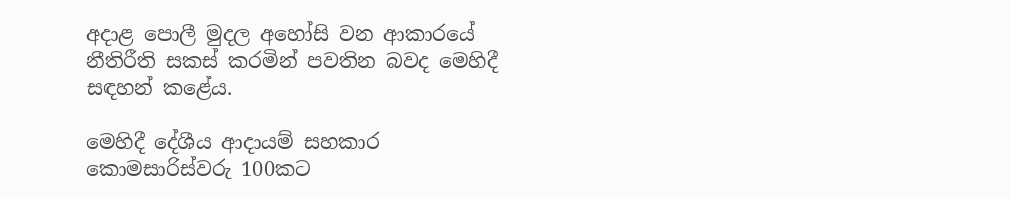අදාළ පොලී මුදල අහෝසි වන ආකාරයේ නීතිරීති සකස් කරමින් පවතින බවද මෙහිදී සඳහන් කළේය.

මෙහිදී දේශීය ආදායම් සහකාර කොමසාරිස්වරු 100කට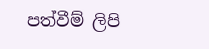පත්වීම් ලිපි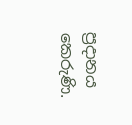ප්‍රදානය කෙරුණි.